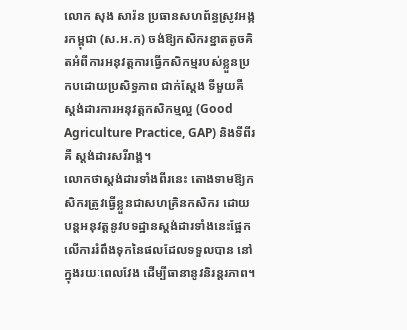លោក សុង សារ៉ន ប្រធានសហព័ន្ធស្រូវអង្ករកម្ពុជា (ស.អ.ក) ចង់ឱ្យកសិករខ្នាតតូចគិតអំពីការអនុវត្តការធ្វើកសិកម្មរបស់ខ្លួនប្រកបដោយប្រសិទ្ធភាព ជាក់ស្តែង ទីមួយគឺ ស្តង់ដារការអនុវត្តកសិកម្មល្អ (Good Agriculture Practice, GAP) និងទីពីរគឺ ស្តង់ដារសរីរាង្គ។
លោកថាស្តង់ដារទាំងពីរនេះ តោងទាមឱ្យកសិករត្រូវធ្វើខ្លួនជាសហគ្រិនកសិករ ដោយបន្តអនុវត្តនូវបទដ្ឋានស្តង់ដារទាំងនេះផ្អែកលើការរំពឹងទុកនៃផលដែលទទួលបាន នៅ ក្នុងរយៈពេលវែង ដើម្បីធានានូវនិរន្តរភាព។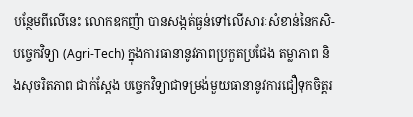បន្ថែមពីលើនេះ លោកឧកញ៉ា បានសង្កត់ធ្ងន់ទៅលើសារៈសំខាន់នៃកសិ-បច្ចេកវិទ្យា (Agri-Tech) ក្នុងការធានានូវភាពប្រកួតប្រជែង តម្លាភាព និងសុចរិតភាព ជាក់ស្តែង បច្ចេកវិទ្យាជាទម្រង់មួយធានានូវការជឿទុកចិត្តរ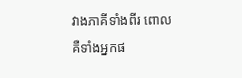វាងភាគីទាំងពីរ ពោលគឺទាំងអ្នកផ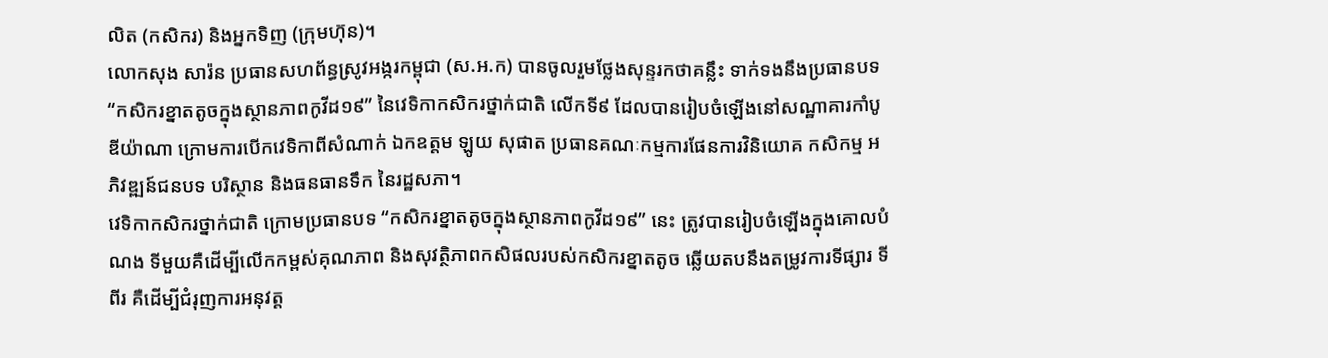លិត (កសិករ) និងអ្នកទិញ (ក្រុមហ៊ុន)។
លោកសុង សារ៉ន ប្រធានសហព័ន្ធស្រូវអង្ករកម្ពុជា (ស.អ.ក) បានចូលរួមថ្លែងសុន្ទរកថាគន្លឹះ ទាក់ទងនឹងប្រធានបទ “កសិករខ្នាតតូចក្នុងស្ថានភាពកូវីដ១៩” នៃវេទិកាកសិករថ្នាក់ជាតិ លើកទី៩ ដែលបានរៀបចំឡើងនៅសណ្ឋាគារកាំបូឌីយ៉ាណា ក្រោមការបើកវេទិកាពីសំណាក់ ឯកឧត្តម ឡូយ សុផាត ប្រធានគណៈកម្មការផែនការវិនិយោគ កសិកម្ម អភិវឌ្ឍន៍ជនបទ បរិស្ថាន និងធនធានទឹក នៃរដ្ឋសភា។
វេទិកាកសិករថ្នាក់ជាតិ ក្រោមប្រធានបទ “កសិករខ្នាតតូចក្នុងស្ថានភាពកូវីដ១៩” នេះ ត្រូវបានរៀបចំឡើងក្នុងគោលបំណង ទីមួយគឺដើម្បីលើកកម្ពស់គុណភាព និងសុវត្ថិភាពកសិផលរបស់កសិករខ្នាតតូច ឆ្លើយតបនឹងតម្រូវការទីផ្សារ ទីពីរ គឺដើម្បីជំរុញការអនុវត្ត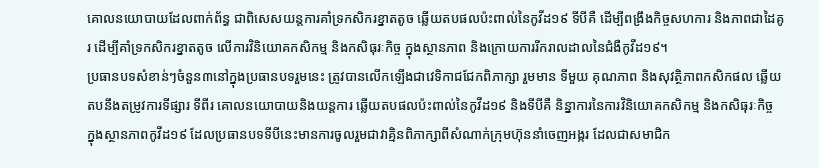គោលនយោបាយដែលពាក់ព័ន្ធ ជាពិសេសយន្តការគាំទ្រកសិករខ្នាតតូច ឆ្លើយតបផលប៉ះពាល់នៃកូវីដ១៩ ទីបីគឺ ដើម្បីពង្រឹងកិច្ចសហការ និងភាពជាដៃគូរ ដើម្បីគាំទ្រកសិករខ្នាតតូច លើការវិនិយោគកសិកម្ម និងកសិធុរៈកិច្ច ក្នុងស្ថានភាព និងក្រោយការរីករាលដាលនៃជំងឺកូវីដ១៩។
ប្រធានបទសំខាន់ៗចំនួន៣នៅក្នុងប្រធានបទរួមនេះ ត្រូវបានលើកឡើងជាវេទិកាជជែកពិភាក្សា រួមមាន ទីមួយ គុណភាព និងសុវត្ថិភាពកសិកផល ឆ្លើយតបនឹងតម្រូវការទីផ្សារ ទីពីរ គោលនយោបាយនិងយន្តការ ឆ្លើយតបផលប៉ះពាល់នៃកូវីដ១៩ និងទីបីគឺ និន្នាការនៃការវិនិយោគកសិកម្ម និងកសិធុរៈកិច្ច ក្នុងស្ថានភាពកូវីដ១៩ ដែលប្រធានបទទីបីនេះមានការចូលរួមជាវាគ្មិនពិភាក្សាពីសំណាក់ក្រុមហ៊ុននាំចេញអង្ករ ដែលជាសមាជិក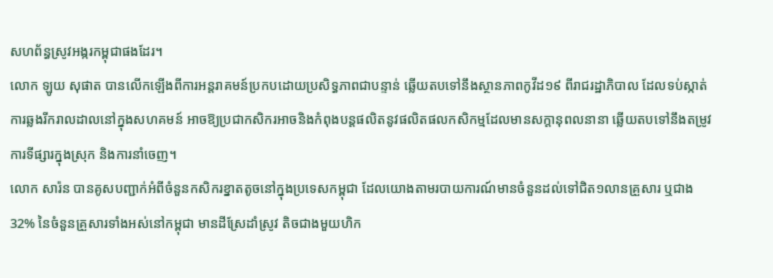សហព័ន្ធស្រូវអង្ករកម្ពុជាផងដែរ។
លោក ឡូយ សុផាត បានលើកឡើងពីការអន្តរាគមន៍ប្រកបដោយប្រសិទ្ធភាពជាបន្ទាន់ ឆ្លើយតបទៅនឹងស្ថានភាពកូវីដ១៩ ពីរាជរដ្ឋាភិបាល ដែលទប់ស្កាត់ការឆ្លងរីករាលដាលនៅក្នុងសហគមន៍ អាចឱ្យប្រជាកសិករអាចនិងកំពុងបន្តផលិតនូវផលិតផលកសិកម្មដែលមានសក្តានុពលនានា ឆ្លើយតបទៅនឹងតម្រូវការទីផ្សារក្នុងស្រុក និងការនាំចេញ។
លោក សារ៉ន បានគូសបញ្ជាក់អំពីចំនួនកសិករខ្នាតតូចនៅក្នុងប្រទេសកម្ពុជា ដែលយោងតាមរបាយការណ៍មានចំនួនដល់ទៅជិត១លានគ្រួសារ ឬជាង32% នៃចំនួនគ្រួសារទាំងអស់នៅកម្ពុជា មានដីស្រែដាំស្រូវ តិចជាងមួយហិក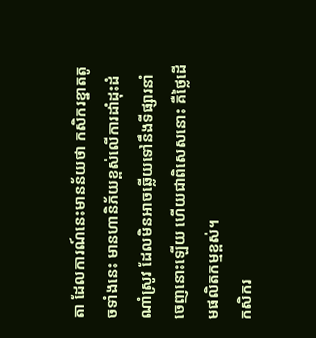តា ដែលការណ៍នេះមានន័យថា កសិករខ្នាតតូចទាំងនេះ មានហានិភ័យខ្ពស់លើការដាំដុះដំណាំស្រូវ ដែលមិនអាចឆ្លើយទៅនឹងទីផ្សារនាំចេញនោះឡើយ ហើយជាពិសេសនោះ គឺថ្លៃដើមផលិតកម្មខ្ពស់។
កសិករ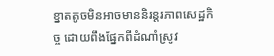ខ្នាតតូចមិនអាចមាននិរន្តរភាពសេដ្ឋកិច្ច ដោយពឹងផ្នែកពីដំណាំស្រូវ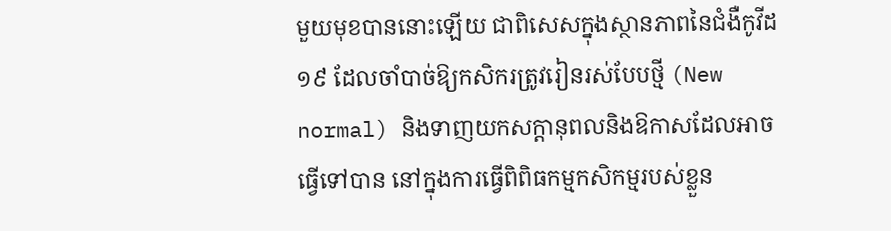មួយមុខបាននោះឡើយ ជាពិសេសក្នុងស្ថានភាពនៃជំងឺកូវីដ១៩ ដែលចាំបាច់ឱ្យកសិករត្រូវរៀនរស់បែបថ្មី (New normal) និងទាញយកសក្តានុពលនិងឱកាសដែលអាចធ្វើទៅបាន នៅក្នុងការធ្វើពិពិធកម្មកសិកម្មរបស់ខ្លួន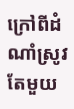ក្រៅពីដំណាំស្រូវតែមួយ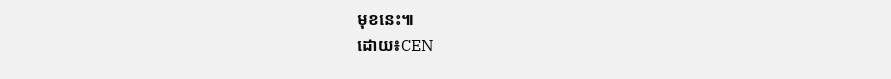មុខនេះ៕
ដោយ៖CEN